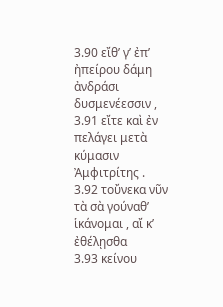3.90 εἴθ’ γ’ ἐπ’ ἠπείρου δάμη ἀνδράσι δυσμενέεσσιν ,
3.91 εἴτε καὶ ἐν πελάγει μετὰ κύμασιν Ἀμφιτρίτης .
3.92 τοὔνεκα νῦν τὰ σὰ γούναθ’ ἱκάνομαι , αἴ κ’ ἐθέλῃσθα
3.93 κείνου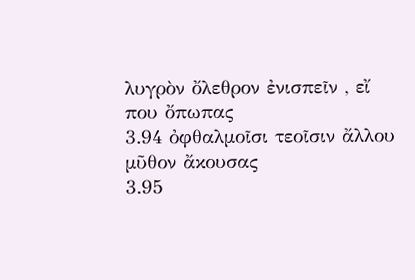λυγρὸν ὄλεθρον ἐνισπεῖν , εἴ που ὄπωπας
3.94 ὀφθαλμοῖσι τεοῖσιν ἄλλου μῦθον ἄκουσας
3.95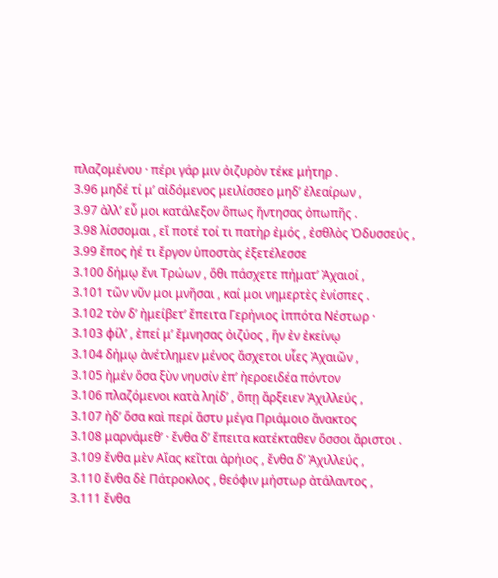πλαζομένου · πέρι γάρ μιν ὀιζυρὸν τέκε μήτηρ .
3.96 μηδέ τί μ’ αἰδόμενος μειλίσσεο μηδ’ ἐλεαίρων ,
3.97 ἀλλ’ εὖ μοι κατάλεξον ὃπως ἤντησας ὀπωπῆς .
3.98 λίσσομαι , εἴ ποτέ τοί τι πατὴρ ἐμός , ἐσθλὸς Ὀδυσσεύς ,
3.99 ἔπος ἠέ τι ἔργον ὑποστὰς ἐξετέλεσσε
3.100 δήμῳ ἔνι Τρώων , ὅθι πάσχετε πήματ’ Ἀχαιοί ,
3.101 τῶν νῦν μοι μνῆσαι , καί μοι νημερτὲς ἐνίσπες .
3.102 τὸν δ’ ἠμείβετ’ ἔπειτα Γερήνιος ἱππότα Νέστωρ ·
3.103 φίλ’ , ἐπεί μ’ ἔμνησας ὀιζύος , ἥν ἐν ἐκείνῳ
3.104 δήμῳ ἀνέτλημεν μένος ἄσχετοι υἷες Ἀχαιῶν ,
3.105 ἠμέν ὅσα ξὺν νηυσίν ἐπ’ ἠεροειδέα πόντον
3.106 πλαζόμενοι κατὰ ληίδ’ , ὅπῃ ἄρξειεν Ἀχιλλεύς ,
3.107 ἠδ’ ὅσα καὶ περί ἄστυ μέγα Πριάμοιο ἄνακτος
3.108 μαρνάμεθ’ · ἔνθα δ’ ἔπειτα κατέκταθεν ὅσσοι ἄριστοι .
3.109 ἔνθα μὲν Αἴας κεῖται ἀρήιος , ἔνθα δ’ Ἀχιλλεύς ,
3.110 ἔνθα δὲ Πάτροκλος , θεόφιν μήστωρ ἀτάλαντος ,
3.111 ἔνθα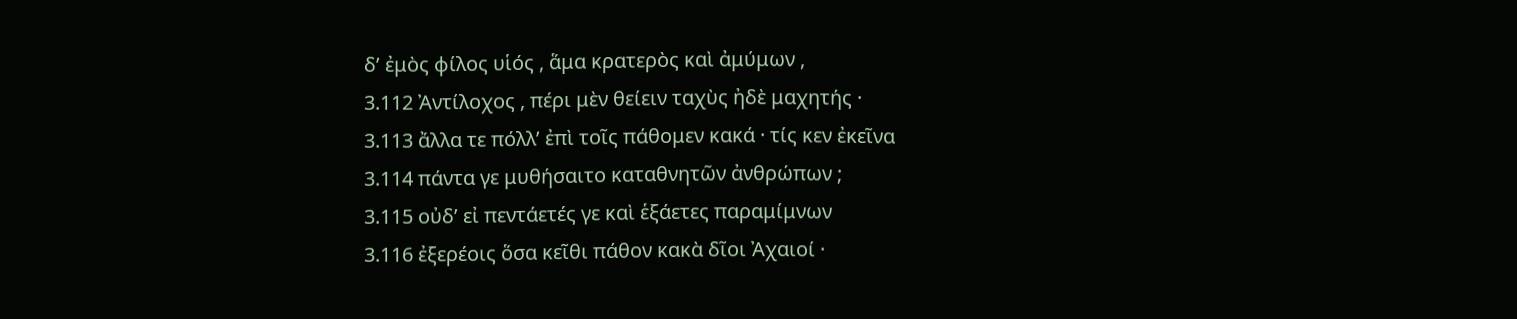δ’ ἐμὸς φίλος υἱός , ἅμα κρατερὸς καὶ ἀμύμων ,
3.112 Ἀντίλοχος , πέρι μὲν θείειν ταχὺς ἠδὲ μαχητής ·
3.113 ἄλλα τε πόλλ’ ἐπὶ τοῖς πάθομεν κακά · τίς κεν ἐκεῖνα
3.114 πάντα γε μυθήσαιτο καταθνητῶν ἀνθρώπων ;
3.115 οὐδ’ εἰ πεντάετές γε καὶ ἑξάετες παραμίμνων
3.116 ἐξερέοις ὅσα κεῖθι πάθον κακὰ δῖοι Ἀχαιοί ·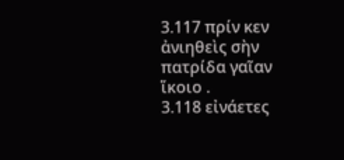3.117 πρίν κεν ἀνιηθεὶς σὴν πατρίδα γαῖαν ἵκοιο .
3.118 εἰνάετες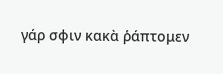γάρ σφιν κακὰ ῥάπτομεν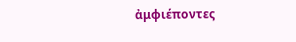ἀμφιέποντες